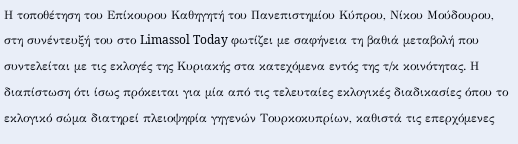Η τοποθέτηση του Επίκουρου Καθηγητή του Πανεπιστημίου Κύπρου, Νίκου Μούδουρου, στη συνέντευξή του στο Limassol Today φωτίζει με σαφήνεια τη βαθιά μεταβολή που συντελείται με τις εκλογές της Κυριακής στα κατεχόμενα εντός της τ/κ κοινότητας. Η διαπίστωση ότι ίσως πρόκειται για μία από τις τελευταίες εκλογικές διαδικασίες όπου το εκλογικό σώμα διατηρεί πλειοψηφία γηγενών Τουρκοκυπρίων, καθιστά τις επερχόμενες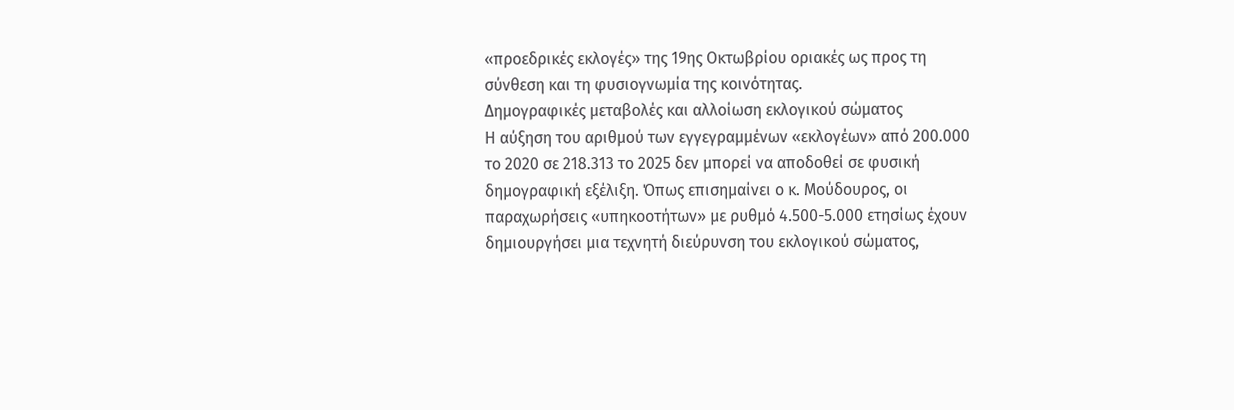«προεδρικές εκλογές» της 19ης Οκτωβρίου οριακές ως προς τη σύνθεση και τη φυσιογνωμία της κοινότητας.
Δημογραφικές μεταβολές και αλλοίωση εκλογικού σώματος
Η αύξηση του αριθμού των εγγεγραμμένων «εκλογέων» από 200.000 το 2020 σε 218.313 το 2025 δεν μπορεί να αποδοθεί σε φυσική δημογραφική εξέλιξη. Όπως επισημαίνει ο κ. Μούδουρος, οι παραχωρήσεις «υπηκοοτήτων» με ρυθμό 4.500-5.000 ετησίως έχουν δημιουργήσει μια τεχνητή διεύρυνση του εκλογικού σώματος,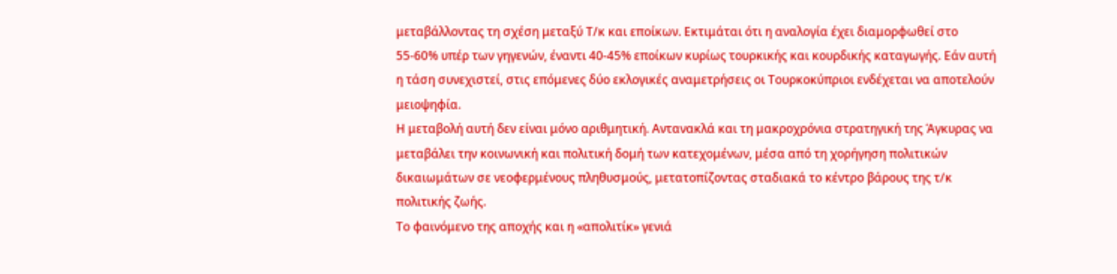μεταβάλλοντας τη σχέση μεταξύ Τ/κ και εποίκων. Εκτιμάται ότι η αναλογία έχει διαμορφωθεί στο 55-60% υπέρ των γηγενών, έναντι 40-45% εποίκων κυρίως τουρκικής και κουρδικής καταγωγής. Εάν αυτή η τάση συνεχιστεί, στις επόμενες δύο εκλογικές αναμετρήσεις οι Τουρκοκύπριοι ενδέχεται να αποτελούν μειοψηφία.
Η μεταβολή αυτή δεν είναι μόνο αριθμητική. Αντανακλά και τη μακροχρόνια στρατηγική της Άγκυρας να μεταβάλει την κοινωνική και πολιτική δομή των κατεχομένων, μέσα από τη χορήγηση πολιτικών δικαιωμάτων σε νεοφερμένους πληθυσμούς, μετατοπίζοντας σταδιακά το κέντρο βάρους της τ/κ πολιτικής ζωής.
Το φαινόμενο της αποχής και η «απολιτίκ» γενιά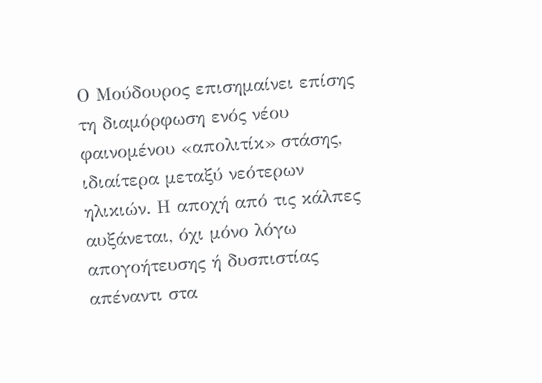Ο Μούδουρος επισημαίνει επίσης τη διαμόρφωση ενός νέου φαινομένου «απολιτίκ» στάσης, ιδιαίτερα μεταξύ νεότερων ηλικιών. Η αποχή από τις κάλπες αυξάνεται, όχι μόνο λόγω απογοήτευσης ή δυσπιστίας απέναντι στα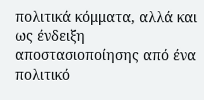πολιτικά κόμματα, αλλά και ως ένδειξη αποστασιοποίησης από ένα πολιτικό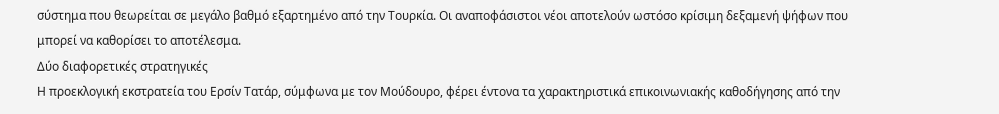σύστημα που θεωρείται σε μεγάλο βαθμό εξαρτημένο από την Τουρκία. Οι αναποφάσιστοι νέοι αποτελούν ωστόσο κρίσιμη δεξαμενή ψήφων που μπορεί να καθορίσει το αποτέλεσμα.
Δύο διαφορετικές στρατηγικές
Η προεκλογική εκστρατεία του Ερσίν Τατάρ, σύμφωνα με τον Μούδουρο, φέρει έντονα τα χαρακτηριστικά επικοινωνιακής καθοδήγησης από την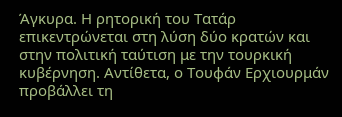Άγκυρα. Η ρητορική του Τατάρ επικεντρώνεται στη λύση δύο κρατών και στην πολιτική ταύτιση με την τουρκική κυβέρνηση. Αντίθετα, ο Τουφάν Ερχιουρμάν προβάλλει τη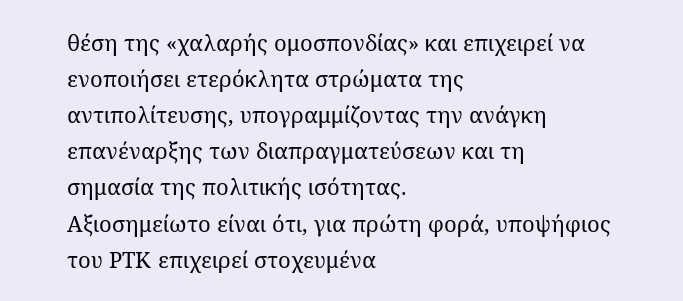θέση της «χαλαρής ομοσπονδίας» και επιχειρεί να ενοποιήσει ετερόκλητα στρώματα της αντιπολίτευσης, υπογραμμίζοντας την ανάγκη επανέναρξης των διαπραγματεύσεων και τη σημασία της πολιτικής ισότητας.
Αξιοσημείωτο είναι ότι, για πρώτη φορά, υποψήφιος του ΡΤΚ επιχειρεί στοχευμένα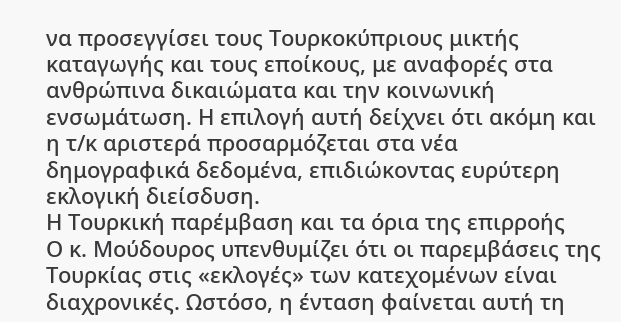να προσεγγίσει τους Τουρκοκύπριους μικτής καταγωγής και τους εποίκους, με αναφορές στα ανθρώπινα δικαιώματα και την κοινωνική ενσωμάτωση. Η επιλογή αυτή δείχνει ότι ακόμη και η τ/κ αριστερά προσαρμόζεται στα νέα δημογραφικά δεδομένα, επιδιώκοντας ευρύτερη εκλογική διείσδυση.
Η Τουρκική παρέμβαση και τα όρια της επιρροής
Ο κ. Μούδουρος υπενθυμίζει ότι οι παρεμβάσεις της Τουρκίας στις «εκλογές» των κατεχομένων είναι διαχρονικές. Ωστόσο, η ένταση φαίνεται αυτή τη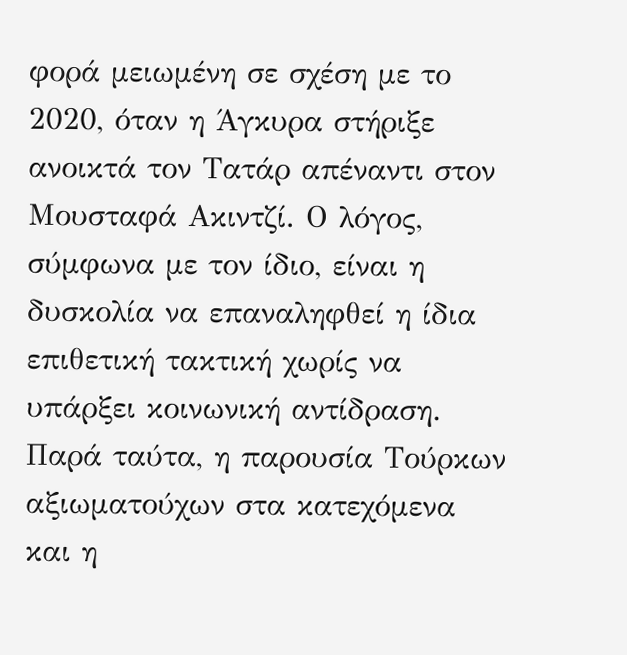φορά μειωμένη σε σχέση με το 2020, όταν η Άγκυρα στήριξε ανοικτά τον Τατάρ απέναντι στον Μουσταφά Ακιντζί. Ο λόγος, σύμφωνα με τον ίδιο, είναι η δυσκολία να επαναληφθεί η ίδια επιθετική τακτική χωρίς να υπάρξει κοινωνική αντίδραση.
Παρά ταύτα, η παρουσία Τούρκων αξιωματούχων στα κατεχόμενα και η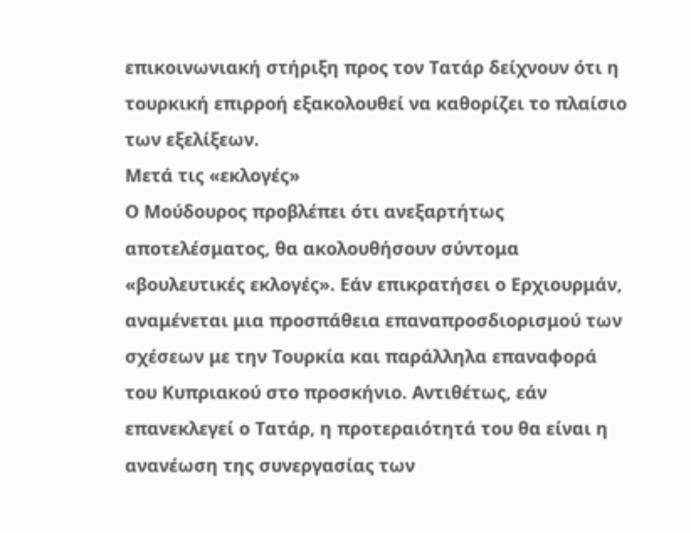επικοινωνιακή στήριξη προς τον Τατάρ δείχνουν ότι η τουρκική επιρροή εξακολουθεί να καθορίζει το πλαίσιο των εξελίξεων.
Μετά τις «εκλογές»
Ο Μούδουρος προβλέπει ότι ανεξαρτήτως αποτελέσματος, θα ακολουθήσουν σύντομα «βουλευτικές εκλογές». Εάν επικρατήσει ο Ερχιουρμάν, αναμένεται μια προσπάθεια επαναπροσδιορισμού των σχέσεων με την Τουρκία και παράλληλα επαναφορά του Κυπριακού στο προσκήνιο. Αντιθέτως, εάν επανεκλεγεί ο Τατάρ, η προτεραιότητά του θα είναι η ανανέωση της συνεργασίας των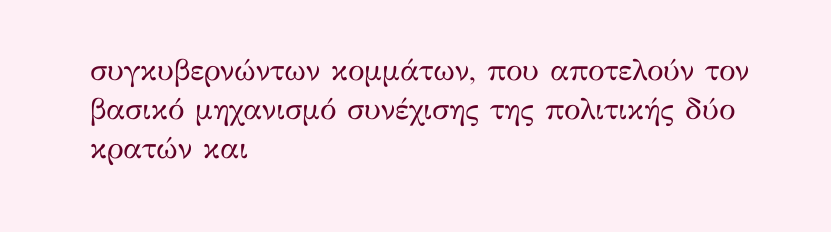συγκυβερνώντων κομμάτων, που αποτελούν τον βασικό μηχανισμό συνέχισης της πολιτικής δύο κρατών και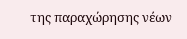της παραχώρησης νέων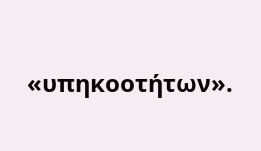«υπηκοοτήτων».